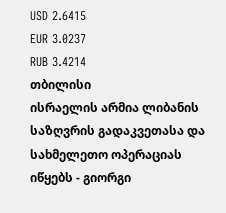USD 2.6415
EUR 3.0237
RUB 3.4214
თბილისი
ისრაელის არმია ლიბანის საზღვრის გადაკვეთასა და სახმელეთო ოპერაციას იწყებს - გიორგი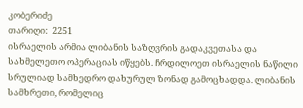კობერიძე
თარიღი:  2251
ისრაელის არმია ლიბანის საზღვრის გადაკვეთასა და სახმელეთო ოპერაციას იწყებს. ჩრდილოეთ ისრაელის ნაწილი სრულიად სამხედრო დახურულ ზონად გამოცხადდა. ლიბანის სამხრეთი, რომელიც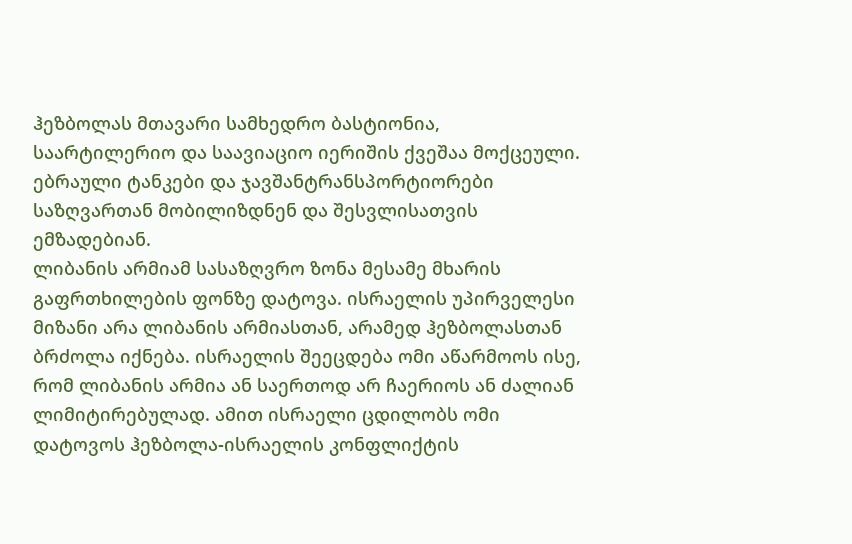ჰეზბოლას მთავარი სამხედრო ბასტიონია, საარტილერიო და საავიაციო იერიშის ქვეშაა მოქცეული. ებრაული ტანკები და ჯავშანტრანსპორტიორები საზღვართან მობილიზდნენ და შესვლისათვის ემზადებიან.
ლიბანის არმიამ სასაზღვრო ზონა მესამე მხარის გაფრთხილების ფონზე დატოვა. ისრაელის უპირველესი მიზანი არა ლიბანის არმიასთან, არამედ ჰეზბოლასთან ბრძოლა იქნება. ისრაელის შეეცდება ომი აწარმოოს ისე, რომ ლიბანის არმია ან საერთოდ არ ჩაერიოს ან ძალიან ლიმიტირებულად. ამით ისრაელი ცდილობს ომი დატოვოს ჰეზბოლა-ისრაელის კონფლიქტის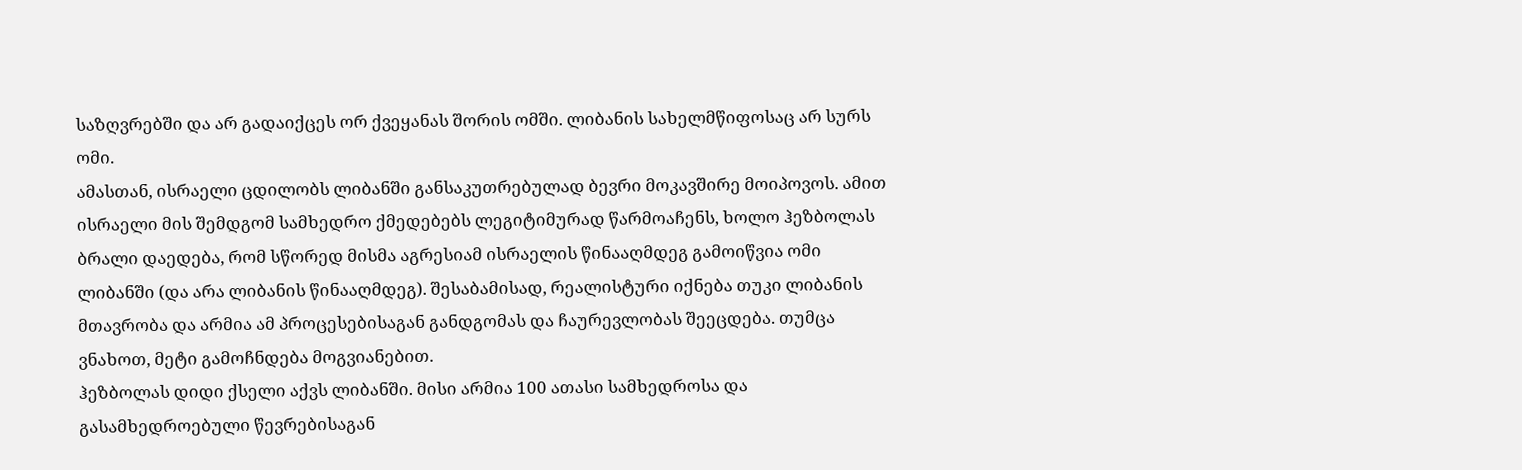საზღვრებში და არ გადაიქცეს ორ ქვეყანას შორის ომში. ლიბანის სახელმწიფოსაც არ სურს ომი.
ამასთან, ისრაელი ცდილობს ლიბანში განსაკუთრებულად ბევრი მოკავშირე მოიპოვოს. ამით ისრაელი მის შემდგომ სამხედრო ქმედებებს ლეგიტიმურად წარმოაჩენს, ხოლო ჰეზბოლას ბრალი დაედება, რომ სწორედ მისმა აგრესიამ ისრაელის წინააღმდეგ გამოიწვია ომი ლიბანში (და არა ლიბანის წინააღმდეგ). შესაბამისად, რეალისტური იქნება თუკი ლიბანის მთავრობა და არმია ამ პროცესებისაგან განდგომას და ჩაურევლობას შეეცდება. თუმცა ვნახოთ, მეტი გამოჩნდება მოგვიანებით.
ჰეზბოლას დიდი ქსელი აქვს ლიბანში. მისი არმია 100 ათასი სამხედროსა და გასამხედროებული წევრებისაგან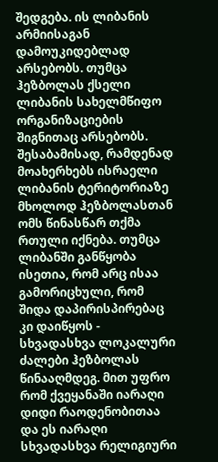შედგება. ის ლიბანის არმიისაგან დამოუკიდებლად არსებობს. თუმცა ჰეზბოლას ქსელი ლიბანის სახელმწიფო ორგანიზაციების შიგნითაც არსებობს. შესაბამისად, რამდენად მოახერხებს ისრაელი ლიბანის ტერიტორიაზე მხოლოდ ჰეზბოლასთან ომს წინასწარ თქმა რთული იქნება. თუმცა ლიბანში განწყობა ისეთია, რომ არც ისაა გამორიცხული, რომ შიდა დაპირისპირებაც კი დაიწყოს - სხვადასხვა ლოკალური ძალები ჰეზბოლას წინააღმდეგ. მით უფრო რომ ქვეყანაში იარაღი დიდი რაოდენობითაა და ეს იარაღი სხვადასხვა რელიგიური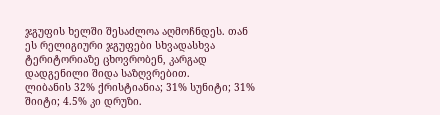ჯგუფის ხელში შესაძლოა აღმოჩნდეს. თან ეს რელიგიური ჯგუფები სხვადასხვა ტერიტორიაზე ცხოვრობენ, კარგად დადგენილი შიდა საზღვრებით.
ლიბანის 32% ქრისტიანია; 31% სუნიტი; 31% შიიტი; 4.5% კი დრუზი.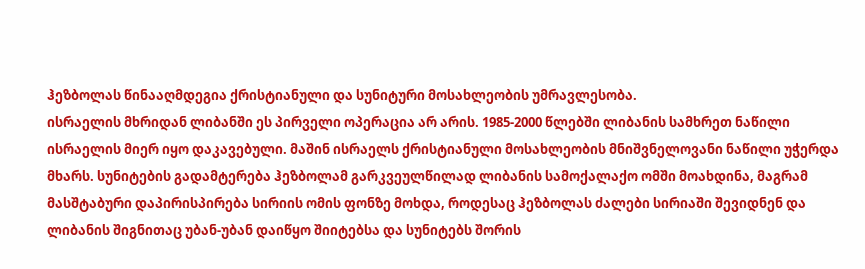ჰეზბოლას წინააღმდეგია ქრისტიანული და სუნიტური მოსახლეობის უმრავლესობა.
ისრაელის მხრიდან ლიბანში ეს პირველი ოპერაცია არ არის. 1985-2000 წლებში ლიბანის სამხრეთ ნაწილი ისრაელის მიერ იყო დაკავებული. მაშინ ისრაელს ქრისტიანული მოსახლეობის მნიშვნელოვანი ნაწილი უჭერდა მხარს. სუნიტების გადამტერება ჰეზბოლამ გარკვეულწილად ლიბანის სამოქალაქო ომში მოახდინა, მაგრამ მასშტაბური დაპირისპირება სირიის ომის ფონზე მოხდა, როდესაც ჰეზბოლას ძალები სირიაში შევიდნენ და ლიბანის შიგნითაც უბან-უბან დაიწყო შიიტებსა და სუნიტებს შორის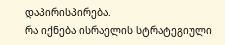დაპირისპირება.
რა იქნება ისრაელის სტრატეგიული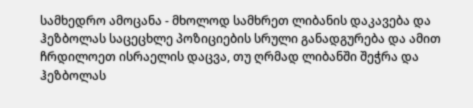სამხედრო ამოცანა - მხოლოდ სამხრეთ ლიბანის დაკავება და ჰეზბოლას საცეცხლე პოზიციების სრული განადგურება და ამით ჩრდილოეთ ისრაელის დაცვა, თუ ღრმად ლიბანში შეჭრა და ჰეზბოლას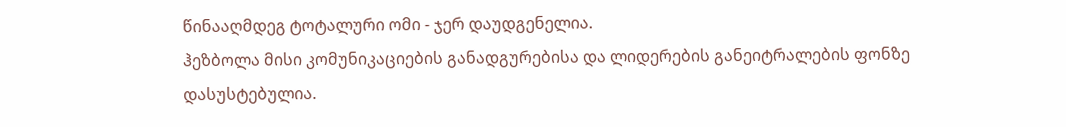წინააღმდეგ ტოტალური ომი - ჯერ დაუდგენელია.
ჰეზბოლა მისი კომუნიკაციების განადგურებისა და ლიდერების განეიტრალების ფონზე დასუსტებულია.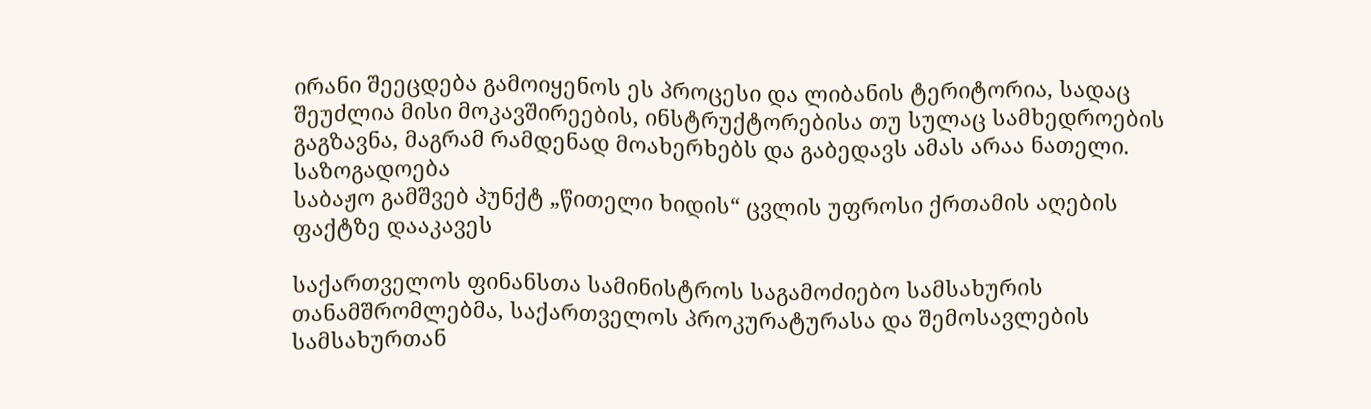ირანი შეეცდება გამოიყენოს ეს პროცესი და ლიბანის ტერიტორია, სადაც შეუძლია მისი მოკავშირეების, ინსტრუქტორებისა თუ სულაც სამხედროების გაგზავნა, მაგრამ რამდენად მოახერხებს და გაბედავს ამას არაა ნათელი.
საზოგადოება
საბაჟო გამშვებ პუნქტ „წითელი ხიდის“ ცვლის უფროსი ქრთამის აღების ფაქტზე დააკავეს

საქართველოს ფინანსთა სამინისტროს საგამოძიებო სამსახურის თანამშრომლებმა, საქართველოს პროკურატურასა და შემოსავლების სამსახურთან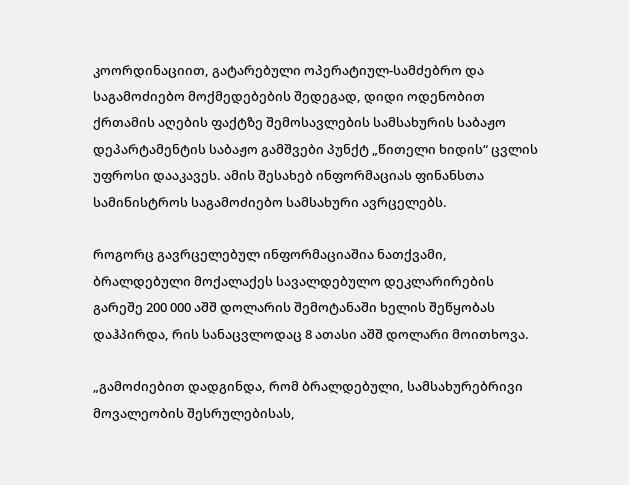კოორდინაციით, გატარებული ოპერატიულ-სამძებრო და საგამოძიებო მოქმედებების შედეგად, დიდი ოდენობით ქრთამის აღების ფაქტზე შემოსავლების სამსახურის საბაჟო დეპარტამენტის საბაჟო გამშვები პუნქტ „წითელი ხიდის“ ცვლის უფროსი დააკავეს. ამის შესახებ ინფორმაციას ფინანსთა სამინისტროს საგამოძიებო სამსახური ავრცელებს.

როგორც გავრცელებულ ინფორმაციაშია ნათქვამი, ბრალდებული მოქალაქეს სავალდებულო დეკლარირების გარეშე 200 000 აშშ დოლარის შემოტანაში ხელის შეწყობას დაჰპირდა, რის სანაცვლოდაც 8 ათასი აშშ დოლარი მოითხოვა.

„გამოძიებით დადგინდა, რომ ბრალდებული, სამსახურებრივი მოვალეობის შესრულებისას,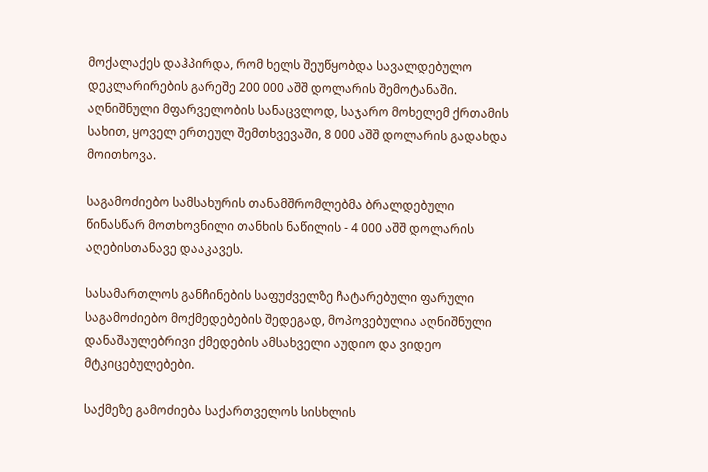მოქალაქეს დაჰპირდა, რომ ხელს შეუწყობდა სავალდებულო დეკლარირების გარეშე 200 000 აშშ დოლარის შემოტანაში. აღნიშნული მფარველობის სანაცვლოდ, საჯარო მოხელემ ქრთამის სახით, ყოველ ერთეულ შემთხვევაში, 8 000 აშშ დოლარის გადახდა მოითხოვა.

საგამოძიებო სამსახურის თანამშრომლებმა ბრალდებული წინასწარ მოთხოვნილი თანხის ნაწილის - 4 000 აშშ დოლარის აღებისთანავე დააკავეს.

სასამართლოს განჩინების საფუძველზე ჩატარებული ფარული საგამოძიებო მოქმედებების შედეგად, მოპოვებულია აღნიშნული დანაშაულებრივი ქმედების ამსახველი აუდიო და ვიდეო მტკიცებულებები.

საქმეზე გამოძიება საქართველოს სისხლის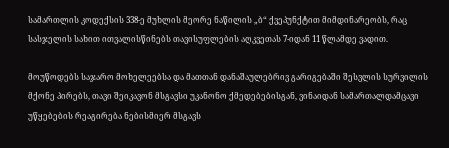სამართლის კოდექსის 338-ე მუხლის მეორე ნაწილის „ბ“ ქვეპუნქტით მიმდინარეობს, რაც სასჯელის სახით ითვალისწინებს თავისუფლების აღკვეთას 7-იდან 11 წლამდე ვადით.

მოუწოდებს საჯარო მოხელეებსა და მათთან დანაშაულებრივ გარიგებაში შესვლის სურვილის მქონე პირებს, თავი შეიკავონ მსგავსი უკანონო ქმედებებისგან, ვინაიდან სამართალდამცავი უწყებების რეაგირება ნებისმიერ მსგავს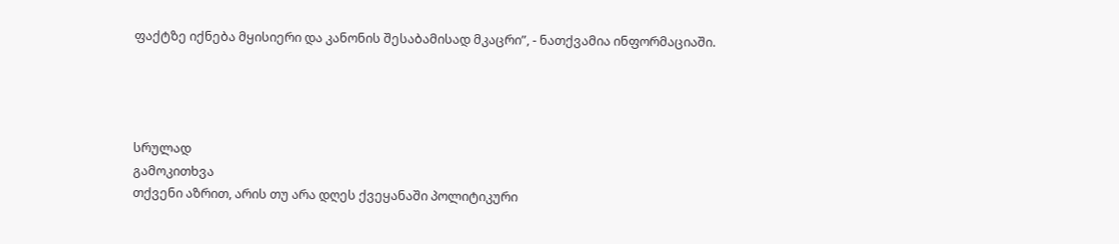ფაქტზე იქნება მყისიერი და კანონის შესაბამისად მკაცრი”, - ნათქვამია ინფორმაციაში.




სრულად
გამოკითხვა
თქვენი აზრით, არის თუ არა დღეს ქვეყანაში პოლიტიკური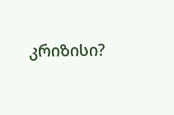კრიზისი?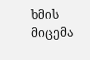ხმის მიცემა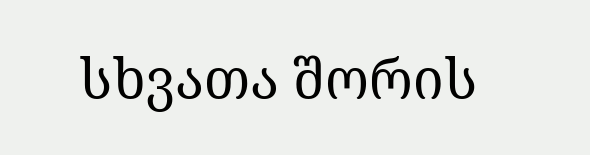სხვათა შორის